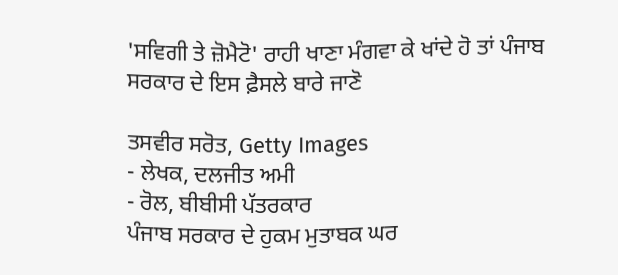'ਸਵਿਗੀ ਤੇ ਜ਼ੋਮੈਟੋ' ਰਾਹੀ ਖਾਣਾ ਮੰਗਵਾ ਕੇ ਖਾਂਦੇ ਹੋ ਤਾਂ ਪੰਜਾਬ ਸਰਕਾਰ ਦੇ ਇਸ ਫ਼ੈਸਲੇ ਬਾਰੇ ਜਾਣੋ

ਤਸਵੀਰ ਸਰੋਤ, Getty Images
- ਲੇਖਕ, ਦਲਜੀਤ ਅਮੀ
- ਰੋਲ, ਬੀਬੀਸੀ ਪੱਤਰਕਾਰ
ਪੰਜਾਬ ਸਰਕਾਰ ਦੇ ਹੁਕਮ ਮੁਤਾਬਕ ਘਰ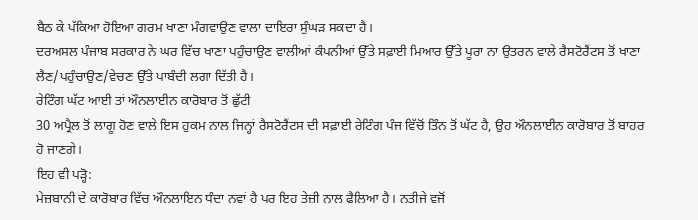ਬੈਠ ਕੇ ਪੱਕਿਆ ਹੋਇਆ ਗਰਮ ਖਾਣਾ ਮੰਗਵਾਉਣ ਵਾਲਾ ਦਾਇਰਾ ਸੁੰਘੜ ਸਕਦਾ ਹੈ।
ਦਰਅਸਲ ਪੰਜਾਬ ਸਰਕਾਰ ਨੇ ਘਰ ਵਿੱਚ ਖਾਣਾ ਪਹੁੰਚਾਉਣ ਵਾਲੀਆਂ ਕੰਪਨੀਆਂ ਉੱਤੇ ਸਫ਼ਾਈ ਮਿਆਰ ਉੱਤੇ ਪੂਰਾ ਨਾ ਉਤਰਨ ਵਾਲੇ ਰੈਸਟੋਰੈਂਟਸ ਤੋਂ ਖਾਣਾ ਲੈਣ/ਪਹੁੰਚਾਉਣ/ਵੇਚਣ ਉੱਤੇ ਪਾਬੰਦੀ ਲਗਾ ਦਿੱਤੀ ਹੈ।
ਰੇਟਿੰਗ ਘੱਟ ਆਈ ਤਾਂ ਔਨਲਾਈਨ ਕਾਰੋਬਾਰ ਤੋਂ ਛੁੱਟੀ
30 ਅਪ੍ਰੈਲ ਤੋਂ ਲਾਗੂ ਹੋਣ ਵਾਲੇ ਇਸ ਹੁਕਮ ਨਾਲ ਜਿਨ੍ਹਾਂ ਰੈਸਟੋਰੈਂਟਸ ਦੀ ਸਫ਼ਾਈ ਰੇਟਿੰਗ ਪੰਜ ਵਿੱਚੋਂ ਤਿੰਨ ਤੋਂ ਘੱਟ ਹੈ, ਉਹ ਔਨਲਾਈਨ ਕਾਰੋਬਾਰ ਤੋਂ ਬਾਹਰ ਹੋ ਜਾਣਗੇ।
ਇਹ ਵੀ ਪੜ੍ਹੋ:
ਮੇਜ਼ਬਾਨੀ ਦੇ ਕਾਰੋਬਾਰ ਵਿੱਚ ਔਨਲਾਇਨ ਧੰਦਾ ਨਵਾਂ ਹੈ ਪਰ ਇਹ ਤੇਜ਼ੀ ਨਾਲ ਫੈਲਿਆ ਹੈ। ਨਤੀਜੇ ਵਜੋਂ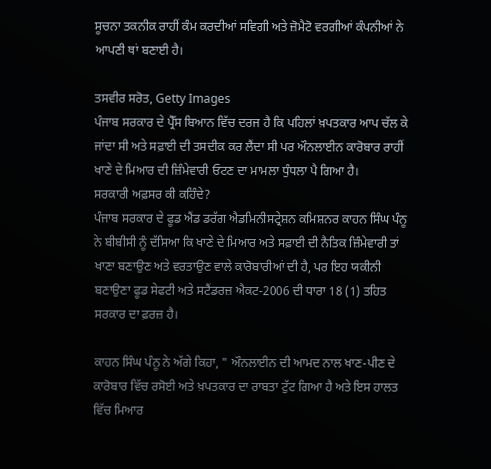ਸੂਚਨਾ ਤਕਨੀਕ ਰਾਹੀਂ ਕੰਮ ਕਰਦੀਆਂ ਸਵਿਗੀ ਅਤੇ ਜ਼ੋਮੈਟੋ ਵਰਗੀਆਂ ਕੰਪਨੀਆਂ ਨੇ ਆਪਣੀ ਥਾਂ ਬਣਾਈ ਹੈ।

ਤਸਵੀਰ ਸਰੋਤ, Getty Images
ਪੰਜਾਬ ਸਰਕਾਰ ਦੇ ਪ੍ਰੈੱਸ ਬਿਆਨ ਵਿੱਚ ਦਰਜ ਹੈ ਕਿ ਪਹਿਲਾਂ ਖ਼ਪਤਕਾਰ ਆਪ ਚੱਲ ਕੇ ਜਾਂਦਾ ਸੀ ਅਤੇ ਸਫ਼ਾਈ ਦੀ ਤਸਦੀਕ ਕਰ ਲੈਂਦਾ ਸੀ ਪਰ ਔਨਲਾਈਨ ਕਾਰੋਬਾਰ ਰਾਹੀਂ ਖਾਣੇ ਦੇ ਮਿਆਰ ਦੀ ਜ਼ਿੰਮੇਵਾਰੀ ਓਟਣ ਦਾ ਮਾਮਲਾ ਧੁੰਧਲਾ ਪੈ ਗਿਆ ਹੈ।
ਸਰਕਾਰੀ ਅਫ਼ਸਰ ਕੀ ਕਹਿੰਦੇ?
ਪੰਜਾਬ ਸਰਕਾਰ ਦੇ ਫੂਡ ਐਂਡ ਡਰੱਗ ਐਡਮਿਨੀਸਟ੍ਰੇਸ਼ਨ ਕਮਿਸ਼ਨਰ ਕਾਹਨ ਸਿੰਘ ਪੰਨੂ ਨੇ ਬੀਬੀਸੀ ਨੂੰ ਦੱਸਿਆ ਕਿ ਖਾਣੇ ਦੇ ਮਿਆਰ ਅਤੇ ਸਫ਼ਾਈ ਦੀ ਨੈਤਿਕ ਜ਼ਿੰਮੇਵਾਰੀ ਤਾਂ ਖਾਣਾ ਬਣਾਉਣ ਅਤੇ ਵਰਤਾਉਣ ਵਾਲੇ ਕਾਰੋਬਾਰੀਆਂ ਦੀ ਹੈ, ਪਰ ਇਹ ਯਕੀਨੀ ਬਣਾਉਣਾ ਫੂਡ ਸੇਫਟੀ ਅਤੇ ਸਟੈਂਡਰਜ਼ ਐਕਟ-2006 ਦੀ ਧਾਰਾ 18 (1) ਤਹਿਤ ਸਰਕਾਰ ਦਾ ਫ਼ਰਜ਼ ਹੈ।

ਕਾਹਨ ਸਿੰਘ ਪੰਨੂ ਨੇ ਅੱਗੇ ਕਿਹਾ, " ਔਨਲਾਈਨ ਦੀ ਆਮਦ ਨਾਲ ਖਾਣ-ਪੀਣ ਦੇ ਕਾਰੋਬਾਰ ਵਿੱਚ ਰਸੋਈ ਅਤੇ ਖ਼ਪਤਕਾਰ ਦਾ ਰਾਬਤਾ ਟੁੱਟ ਗਿਆ ਹੈ ਅਤੇ ਇਸ ਹਾਲਤ ਵਿੱਚ ਮਿਆਰ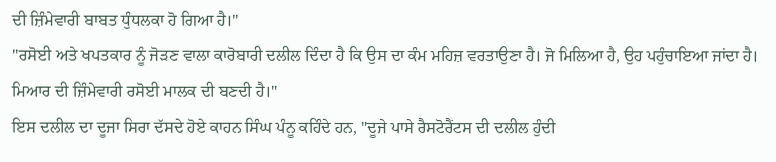ਦੀ ਜ਼ਿੰਮੇਵਾਰੀ ਬਾਬਤ ਧੁੰਧਲਕਾ ਹੋ ਗਿਆ ਹੈ।''
''ਰਸੋਈ ਅਤੇ ਖਪਤਕਾਰ ਨੂੰ ਜੋੜਣ ਵਾਲਾ ਕਾਰੋਬਾਰੀ ਦਲੀਲ ਦਿੰਦਾ ਹੈ ਕਿ ਉਸ ਦਾ ਕੰਮ ਮਹਿਜ਼ ਵਰਤਾਉਣਾ ਹੈ। ਜੋ ਮਿਲਿਆ ਹੈ, ਉਹ ਪਹੁੰਚਾਇਆ ਜਾਂਦਾ ਹੈ। ਮਿਆਰ ਦੀ ਜ਼ਿੰਮੇਵਾਰੀ ਰਸੋਈ ਮਾਲਕ ਦੀ ਬਣਦੀ ਹੈ।"
ਇਸ ਦਲੀਲ ਦਾ ਦੂਜਾ ਸਿਰਾ ਦੱਸਦੇ ਹੋਏ ਕਾਹਨ ਸਿੰਘ ਪੰਨੂ ਕਹਿੰਦੇ ਹਨ, "ਦੂਜੇ ਪਾਸੇ ਰੈਸਟੋਰੈਂਟਸ ਦੀ ਦਲੀਲ ਹੁੰਦੀ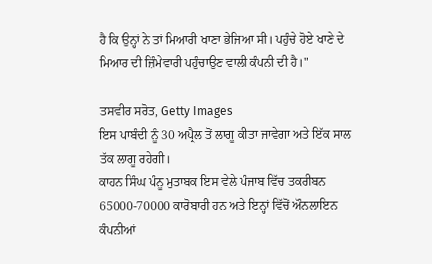ਹੈ ਕਿ ਉਨ੍ਹਾਂ ਨੇ ਤਾਂ ਮਿਆਰੀ ਖਾਣਾ ਭੇਜਿਆ ਸੀ। ਪਹੁੰਚੇ ਹੋਏ ਖਾਣੇ ਦੇ ਮਿਆਰ ਦੀ ਜ਼ਿੰਮੇਵਾਰੀ ਪਹੁੰਚਾਉਣ ਵਾਲੀ ਕੰਪਨੀ ਦੀ ਹੈ।"

ਤਸਵੀਰ ਸਰੋਤ, Getty Images
ਇਸ ਪਾਬੰਦੀ ਨੂੰ 30 ਅਪ੍ਰੈਲ ਤੋਂ ਲਾਗੂ ਕੀਤਾ ਜਾਵੇਗਾ ਅਤੇ ਇੱਕ ਸਾਲ ਤੱਕ ਲਾਗੂ ਰਹੇਗੀ।
ਕਾਹਨ ਸਿੰਘ ਪੰਨੂ ਮੁਤਾਬਕ ਇਸ ਵੇਲੇ ਪੰਜਾਬ ਵਿੱਚ ਤਕਰੀਬਨ 65000-70000 ਕਾਰੋਬਾਰੀ ਹਨ ਅਤੇ ਇਨ੍ਹਾਂ ਵਿੱਚੋਂ ਔਨਲਾਇਨ ਕੰਪਨੀਆਂ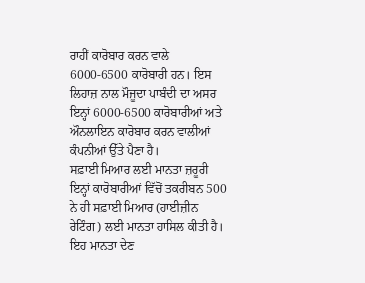ਰਾਹੀਂ ਕਾਰੋਬਾਰ ਕਰਨ ਵਾਲੇ 6000-6500 ਕਾਰੋਬਾਰੀ ਹਨ। ਇਸ ਲਿਹਾਜ਼ ਨਾਲ ਮੌਜੂਦਾ ਪਾਬੰਦੀ ਦਾ ਅਸਰ ਇਨ੍ਹਾਂ 6000-6500 ਕਾਰੋਬਾਰੀਆਂ ਅਤੇ ਔਨਲਾਇਨ ਕਾਰੋਬਾਰ ਕਰਨ ਵਾਲੀਆਂ ਕੰਪਨੀਆਂ ਉੱਤੇ ਪੈਣਾ ਹੈ।
ਸਫ਼ਾਈ ਮਿਆਰ ਲਈ ਮਾਨਤਾ ਜ਼ਰੂਰੀ
ਇਨ੍ਹਾਂ ਕਾਰੋਬਾਰੀਆਂ ਵਿੱਚੋਂ ਤਕਰੀਬਨ 500 ਨੇ ਹੀ ਸਫ਼ਾਈ ਮਿਆਰ (ਹਾਈਜ਼ੀਨ ਰੇਟਿੰਗ) ਲਈ ਮਾਨਤਾ ਹਾਸਿਲ ਕੀਤੀ ਹੈ। ਇਹ ਮਾਨਤਾ ਦੇਣ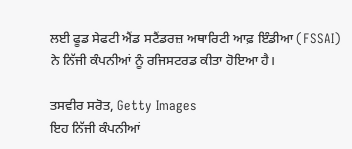ਲਈ ਫੂਡ ਸੇਫਟੀ ਐਂਡ ਸਟੈਂਡਰਜ਼ ਅਥਾਰਿਟੀ ਆਫ਼ ਇੰਡੀਆ (FSSAI) ਨੇ ਨਿੱਜੀ ਕੰਪਨੀਆਂ ਨੂੰ ਰਜਿਸਟਰਡ ਕੀਤਾ ਹੋਇਆ ਹੈ।

ਤਸਵੀਰ ਸਰੋਤ, Getty Images
ਇਹ ਨਿੱਜੀ ਕੰਪਨੀਆਂ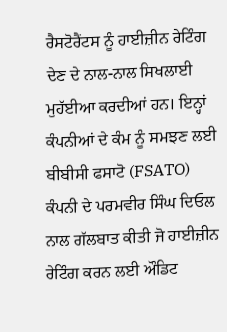ਰੈਸਟੋਰੈਂਟਸ ਨੂੰ ਹਾਈਜ਼ੀਨ ਰੇਟਿੰਗ ਦੇਣ ਦੇ ਨਾਲ-ਨਾਲ ਸਿਖਲਾਈ ਮੁਹੱਈਆ ਕਰਦੀਆਂ ਹਨ। ਇਨ੍ਹਾਂ ਕੰਪਨੀਆਂ ਦੇ ਕੰਮ ਨੂੰ ਸਮਝਣ ਲਈ ਬੀਬੀਸੀ ਫਸਾਟੋ (FSATO) ਕੰਪਨੀ ਦੇ ਪਰਮਵੀਰ ਸਿੰਘ ਦਿਓਲ ਨਾਲ ਗੱਲਬਾਤ ਕੀਤੀ ਜੋ ਹਾਈਜ਼ੀਨ ਰੇਟਿੰਗ ਕਰਨ ਲਈ ਔਡਿਟ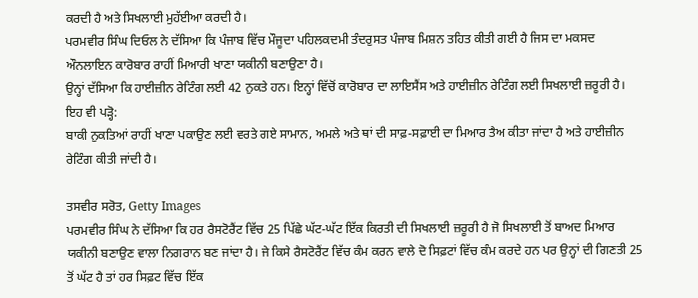ਕਰਦੀ ਹੈ ਅਤੇ ਸਿਖਲਾਈ ਮੁਹੱਈਆ ਕਰਦੀ ਹੈ।
ਪਰਮਵੀਰ ਸਿੰਘ ਦਿਓਲ ਨੇ ਦੱਸਿਆ ਕਿ ਪੰਜਾਬ ਵਿੱਚ ਮੌਜੂਦਾ ਪਹਿਲਕਦਮੀ ਤੰਦਰੁਸਤ ਪੰਜਾਬ ਮਿਸ਼ਨ ਤਹਿਤ ਕੀਤੀ ਗਈ ਹੈ ਜਿਸ ਦਾ ਮਕਸਦ ਔਨਲਾਇਨ ਕਾਰੋਬਾਰ ਰਾਹੀਂ ਮਿਆਰੀ ਖਾਣਾ ਯਕੀਨੀ ਬਣਾਉਣਾ ਹੈ।
ਉਨ੍ਹਾਂ ਦੱਸਿਆ ਕਿ ਹਾਈਜ਼ੀਨ ਰੇਟਿੰਗ ਲਈ 42 ਨੁਕਤੇ ਹਨ। ਇਨ੍ਹਾਂ ਵਿੱਚੋਂ ਕਾਰੋਬਾਰ ਦਾ ਲਾਇਸੈਂਸ ਅਤੇ ਹਾਈਜ਼ੀਨ ਰੇਟਿੰਗ ਲਈ ਸਿਖਲਾਈ ਜ਼ਰੂਰੀ ਹੈ।
ਇਹ ਵੀ ਪੜ੍ਹੋ:
ਬਾਕੀ ਨੁਕਤਿਆਂ ਰਾਹੀਂ ਖਾਣਾ ਪਕਾਉਣ ਲਈ ਵਰਤੇ ਗਏ ਸਾਮਾਨ, ਅਮਲੇ ਅਤੇ ਥਾਂ ਦੀ ਸਾਫ਼-ਸਫ਼ਾਈ ਦਾ ਮਿਆਰ ਤੈਅ ਕੀਤਾ ਜਾਂਦਾ ਹੈ ਅਤੇ ਹਾਈਜ਼ੀਨ ਰੇਟਿੰਗ ਕੀਤੀ ਜਾਂਦੀ ਹੈ।

ਤਸਵੀਰ ਸਰੋਤ, Getty Images
ਪਰਮਵੀਰ ਸਿੰਘ ਨੇ ਦੱਸਿਆ ਕਿ ਹਰ ਰੈਸਟੋਰੈਂਟ ਵਿੱਚ 25 ਪਿੱਛੇ ਘੱਟ-ਘੱਟ ਇੱਕ ਕਿਰਤੀ ਦੀ ਸਿਖਲਾਈ ਜ਼ਰੂਰੀ ਹੈ ਜੋ ਸਿਖਲਾਈ ਤੋਂ ਬਾਅਦ ਮਿਆਰ ਯਕੀਨੀ ਬਣਾਉਣ ਵਾਲਾ ਨਿਗਰਾਨ ਬਣ ਜਾਂਦਾ ਹੈ। ਜੇ ਕਿਸੇ ਰੈਸਟੋਰੈਂਟ ਵਿੱਚ ਕੰਮ ਕਰਨ ਵਾਲੇ ਦੋ ਸਿਫ਼ਟਾਂ ਵਿੱਚ ਕੰਮ ਕਰਦੇ ਹਨ ਪਰ ਉਨ੍ਹਾਂ ਦੀ ਗਿਣਤੀ 25 ਤੋਂ ਘੱਟ ਹੈ ਤਾਂ ਹਰ ਸਿਫ਼ਟ ਵਿੱਚ ਇੱਕ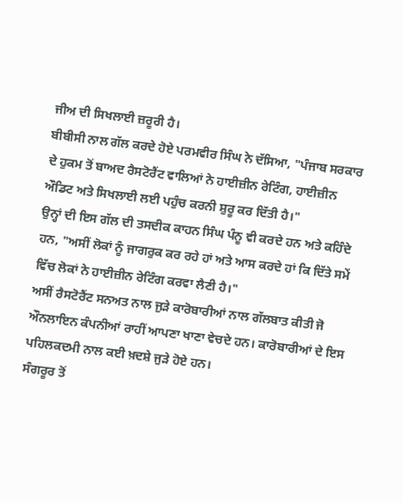ਜੀਅ ਦੀ ਸਿਖਲਾਈ ਜ਼ਰੂਰੀ ਹੈ।
ਬੀਬੀਸੀ ਨਾਲ ਗੱਲ ਕਰਦੇ ਹੋਏ ਪਰਮਵੀਰ ਸਿੰਘ ਨੇ ਦੱਸਿਆ, "ਪੰਜਾਬ ਸਰਕਾਰ ਦੇ ਹੁਕਮ ਤੋਂ ਬਾਅਦ ਰੈਸਟੋਰੈਂਟ ਵਾਲਿਆਂ ਨੇ ਹਾਈਜ਼ੀਨ ਰੇਟਿੰਗ, ਹਾਈਜ਼ੀਨ ਔਡਿਟ ਅਤੇ ਸਿਖਲਾਈ ਲਈ ਪਹੁੰਚ ਕਰਨੀ ਸ਼ੁਰੂ ਕਰ ਦਿੱਤੀ ਹੈ।"
ਉਨ੍ਹਾਂ ਦੀ ਇਸ ਗੱਲ ਦੀ ਤਸਦੀਕ ਕਾਹਨ ਸਿੰਘ ਪੰਨੂ ਵੀ ਕਰਦੇ ਹਨ ਅਤੇ ਕਹਿੰਦੇ ਹਨ, "ਅਸੀਂ ਲੋਕਾਂ ਨੂੰ ਜਾਗਰੁਕ ਕਰ ਰਹੇ ਹਾਂ ਅਤੇ ਆਸ ਕਰਦੇ ਹਾਂ ਕਿ ਦਿੱਤੇ ਸਮੇਂ ਵਿੱਚ ਲੋਕਾਂ ਨੇ ਹਾਈਜ਼ੀਨ ਰੇਟਿੰਗ ਕਰਵਾ ਲੈਣੀ ਹੈ।"
ਅਸੀਂ ਰੈਸਟੋਰੈਂਟ ਸਨਅਤ ਨਾਲ ਜੁੜੇ ਕਾਰੋਬਾਰੀਆਂ ਨਾਲ ਗੱਲਬਾਤ ਕੀਤੀ ਜੋ ਔਨਲਾਇਨ ਕੰਪਨੀਆਂ ਰਾਹੀਂ ਆਪਣਾ ਖਾਣਾ ਵੇਚਦੇ ਹਨ। ਕਾਰੋਬਾਰੀਆਂ ਦੇ ਇਸ ਪਹਿਲਕਦਮੀ ਨਾਲ ਕਈ ਖ਼ਦਸ਼ੇ ਜੁੜੇ ਹੋਏ ਹਨ।
ਸੰਗਰੂਰ ਤੋਂ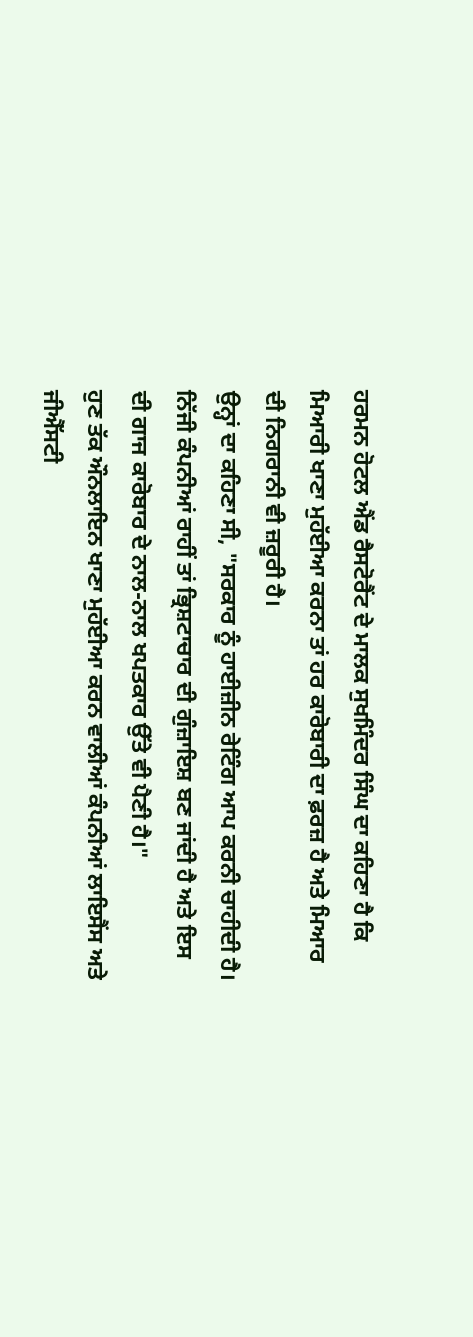ਹਰਮਨ ਹੋਟਲ ਐਂਡ ਰੈਸਟੋਰੈਂਟ ਦੇ ਮਾਲਕ ਸੁਖਮਿੰਦਰ ਸਿੰਘ ਦਾ ਕਹਿਣਾ ਹੈ ਕਿ ਮਿਆਰੀ ਖਾਣਾ ਮੁਹੱਈਆ ਕਰਨਾ ਤਾਂ ਹਰ ਕਾਰੋਬਾਰੀ ਦਾ ਫ਼ਰਜ਼ ਹੈ ਅਤੇ ਮਿਆਰ ਦੀ ਨਿਗਰਾਨੀ ਵੀ ਜ਼ਰੂਰੀ ਹੈ।
ਉਨ੍ਹਾਂ ਦਾ ਕਹਿਣਾ ਸੀ, "ਸਰਕਾਰ ਨੂੰ ਹਾਈਜ਼ੀਨ ਰੇਟਿੰਗ ਆਪ ਕਰਨੀ ਚਾਹੀਦੀ ਹੈ। ਨਿੱਜੀ ਕੰਪਨੀਆਂ ਰਾਹੀਂ ਤਾਂ ਭ੍ਰਿਸ਼ਟਾਚਾਰ ਦੀ ਗੁੰਜ਼ਾਇਸ਼ ਬਣ ਜਾਂਦੀ ਹੈ ਅਤੇ ਇਸ ਦੀ ਗਾਜ ਕਾਰੋਬਾਰ ਦੇ ਨਾਲ-ਨਾਲ ਖਪਤਕਾਰ ਉੱਤੇ ਵੀ ਪੈਣੀ ਹੈ।"
ਹੁਣ ਤੱਕ ਔਨਲਾਇਨ ਖਾਣਾ ਮੁਹੱਈਆ ਕਰਨ ਵਾਲੀਆਂ ਕੰਪਨੀਆਂ ਲਾਇਸੈਂਸ ਅਤੇ ਜੀਐੱਸਟੀ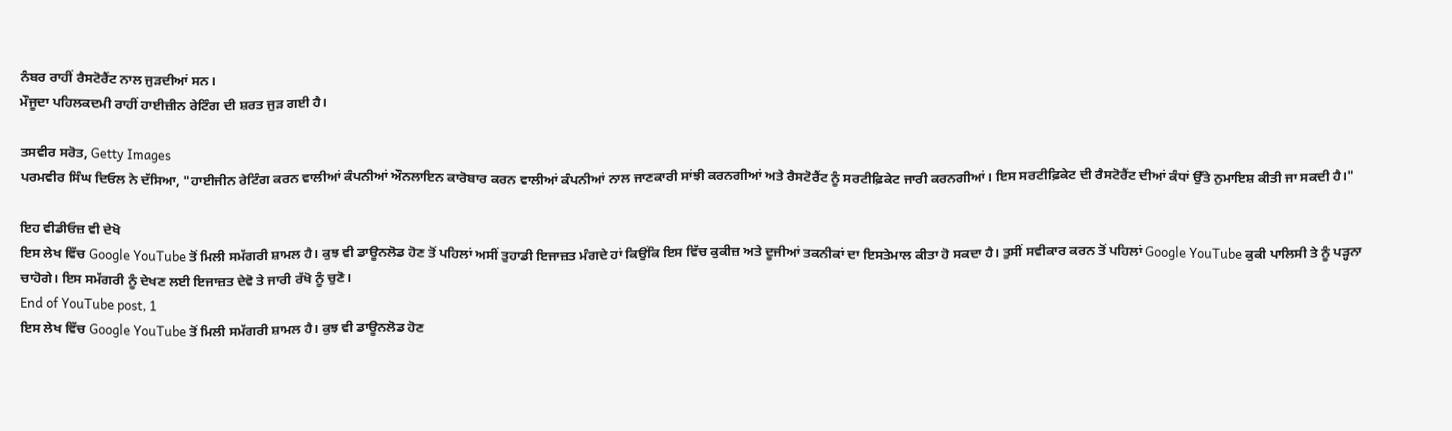ਨੰਬਰ ਰਾਹੀਂ ਰੈਸਟੋਰੈਂਟ ਨਾਲ ਜੁੜਦੀਆਂ ਸਨ।
ਮੌਜੂਦਾ ਪਹਿਲਕਦਮੀ ਰਾਹੀਂ ਹਾਈਜ਼ੀਨ ਰੇਟਿੰਗ ਦੀ ਸ਼ਰਤ ਜੁੜ ਗਈ ਹੈ।

ਤਸਵੀਰ ਸਰੋਤ, Getty Images
ਪਰਮਵੀਰ ਸਿੰਘ ਦਿਓਲ ਨੇ ਦੱਸਿਆ, "ਹਾਈਜੀਨ ਰੇਟਿੰਗ ਕਰਨ ਵਾਲੀਆਂ ਕੰਪਨੀਆਂ ਔਨਲਾਇਨ ਕਾਰੋਬਾਰ ਕਰਨ ਵਾਲੀਆਂ ਕੰਪਨੀਆਂ ਨਾਲ ਜਾਣਕਾਰੀ ਸਾਂਝੀ ਕਰਨਗੀਆਂ ਅਤੇ ਰੈਸਟੋਰੈਂਟ ਨੂੰ ਸਰਟੀਫ਼ਿਕੇਟ ਜਾਰੀ ਕਰਨਗੀਆਂ। ਇਸ ਸਰਟੀਫ਼ਿਕੇਟ ਦੀ ਰੈਸਟੋਰੈਂਟ ਦੀਆਂ ਕੰਧਾਂ ਉੱਤੇ ਨੁਮਾਇਸ਼ ਕੀਤੀ ਜਾ ਸਕਦੀ ਹੈ।"

ਇਹ ਵੀਡੀਓਜ਼ ਵੀ ਦੇਖੋ
ਇਸ ਲੇਖ ਵਿੱਚ Google YouTube ਤੋਂ ਮਿਲੀ ਸਮੱਗਰੀ ਸ਼ਾਮਲ ਹੈ। ਕੁਝ ਵੀ ਡਾਊਨਲੋਡ ਹੋਣ ਤੋਂ ਪਹਿਲਾਂ ਅਸੀਂ ਤੁਹਾਡੀ ਇਜਾਜ਼ਤ ਮੰਗਦੇ ਹਾਂ ਕਿਉਂਕਿ ਇਸ ਵਿੱਚ ਕੁਕੀਜ਼ ਅਤੇ ਦੂਜੀਆਂ ਤਕਨੀਕਾਂ ਦਾ ਇਸਤੇਮਾਲ ਕੀਤਾ ਹੋ ਸਕਦਾ ਹੈ। ਤੁਸੀਂ ਸਵੀਕਾਰ ਕਰਨ ਤੋਂ ਪਹਿਲਾਂ Google YouTube ਕੁਕੀ ਪਾਲਿਸੀ ਤੇ ਨੂੰ ਪੜ੍ਹਨਾ ਚਾਹੋਗੇ। ਇਸ ਸਮੱਗਰੀ ਨੂੰ ਦੇਖਣ ਲਈ ਇਜਾਜ਼ਤ ਦੇਵੋ ਤੇ ਜਾਰੀ ਰੱਖੋ ਨੂੰ ਚੁਣੋ।
End of YouTube post, 1
ਇਸ ਲੇਖ ਵਿੱਚ Google YouTube ਤੋਂ ਮਿਲੀ ਸਮੱਗਰੀ ਸ਼ਾਮਲ ਹੈ। ਕੁਝ ਵੀ ਡਾਊਨਲੋਡ ਹੋਣ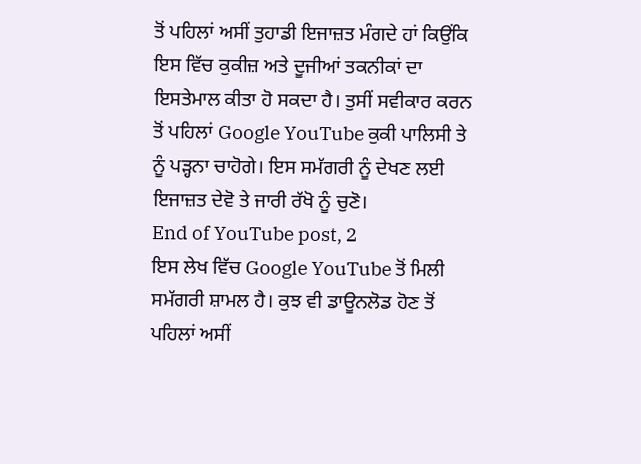ਤੋਂ ਪਹਿਲਾਂ ਅਸੀਂ ਤੁਹਾਡੀ ਇਜਾਜ਼ਤ ਮੰਗਦੇ ਹਾਂ ਕਿਉਂਕਿ ਇਸ ਵਿੱਚ ਕੁਕੀਜ਼ ਅਤੇ ਦੂਜੀਆਂ ਤਕਨੀਕਾਂ ਦਾ ਇਸਤੇਮਾਲ ਕੀਤਾ ਹੋ ਸਕਦਾ ਹੈ। ਤੁਸੀਂ ਸਵੀਕਾਰ ਕਰਨ ਤੋਂ ਪਹਿਲਾਂ Google YouTube ਕੁਕੀ ਪਾਲਿਸੀ ਤੇ ਨੂੰ ਪੜ੍ਹਨਾ ਚਾਹੋਗੇ। ਇਸ ਸਮੱਗਰੀ ਨੂੰ ਦੇਖਣ ਲਈ ਇਜਾਜ਼ਤ ਦੇਵੋ ਤੇ ਜਾਰੀ ਰੱਖੋ ਨੂੰ ਚੁਣੋ।
End of YouTube post, 2
ਇਸ ਲੇਖ ਵਿੱਚ Google YouTube ਤੋਂ ਮਿਲੀ ਸਮੱਗਰੀ ਸ਼ਾਮਲ ਹੈ। ਕੁਝ ਵੀ ਡਾਊਨਲੋਡ ਹੋਣ ਤੋਂ ਪਹਿਲਾਂ ਅਸੀਂ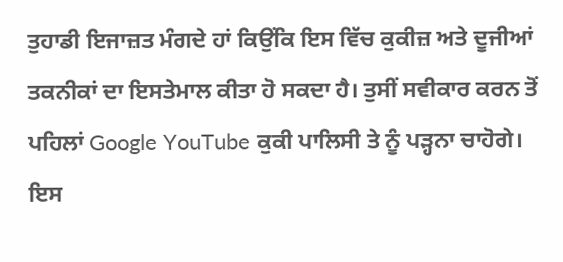ਤੁਹਾਡੀ ਇਜਾਜ਼ਤ ਮੰਗਦੇ ਹਾਂ ਕਿਉਂਕਿ ਇਸ ਵਿੱਚ ਕੁਕੀਜ਼ ਅਤੇ ਦੂਜੀਆਂ ਤਕਨੀਕਾਂ ਦਾ ਇਸਤੇਮਾਲ ਕੀਤਾ ਹੋ ਸਕਦਾ ਹੈ। ਤੁਸੀਂ ਸਵੀਕਾਰ ਕਰਨ ਤੋਂ ਪਹਿਲਾਂ Google YouTube ਕੁਕੀ ਪਾਲਿਸੀ ਤੇ ਨੂੰ ਪੜ੍ਹਨਾ ਚਾਹੋਗੇ। ਇਸ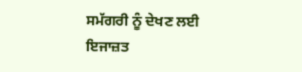ਸਮੱਗਰੀ ਨੂੰ ਦੇਖਣ ਲਈ ਇਜਾਜ਼ਤ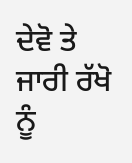ਦੇਵੋ ਤੇ ਜਾਰੀ ਰੱਖੋ ਨੂੰ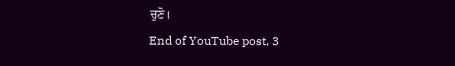ਚੁਣੋ।
End of YouTube post, 3